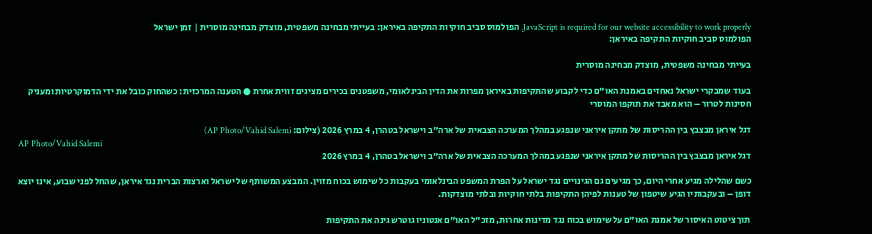JavaScript is required for our website accessibility to work properly. הפולמוס סביב חוקיות התקיפה באיראן: בעייתי מבחינה משפטית, מוצדק מבחינה מוסרית | זמן ישראל
הפולמוס סביב חוקיות התקיפה באיראן:

בעייתי מבחינה משפטית, מוצדק מבחינה מוסרית

בעוד שמבקרי ישראל נאחזים באמנת האו"ם כדי לקבוע שהתקיפות באיראן מפרות את הדין הבינלאומי, משפטנים בכירים מציגים זווית אחרת ● הטענה המרכזית: כשהחוק כובל את ידי הדמוקרטיות ומעניק חסינות לטרור – הוא מאבד את תוקפו המוסרי

דגל איראן מבצבץ בין ההריסות של מתקן איראני שנפגע במהלך המערכה הצבאית של ארה"ב וישראל בטהרן, 4 במרץ 2026 (צילום: AP Photo/Vahid Salemi)
AP Photo/Vahid Salemi
דגל איראן מבצבץ בין ההריסות של מתקן איראני שנפגע במהלך המערכה הצבאית של ארה"ב וישראל בטהרן, 4 במרץ 2026

כשם שהלילה מגיע אחרי היום, כך מגיעים גם הגינויים נגד ישראל על הפרת המשפט הבינלאומי בעקבות כל שימוש בכוח מזוין. המבצע המשותף של ישראל וארצות הברית נגד איראן, שהחל לפני שבוע, אינו יוצא דופן – ובעקבותיו הגיע שיטפון של טענות לפיהן התקיפות בלתי חוקיות ובלתי מוצדקות.

תוך ציטוט האיסור של אמנת האו"ם על שימוש בכוח נגד מדינות אחרות, מזכ"ל האו"ם אנטוניו גוטרש גינה את התקיפות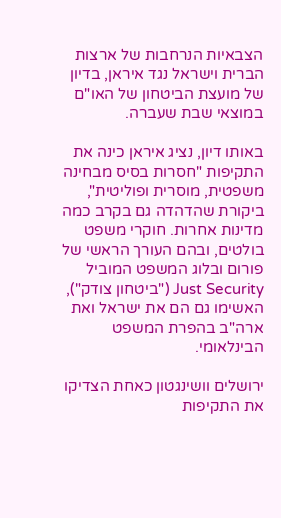הצבאיות הנרחבות של ארצות הברית וישראל נגד איראן, בדיון של מועצת הביטחון של האו"ם במוצאי שבת שעברה.

באותו דיון, נציג איראן כינה את התקיפות "חסרות בסיס מבחינה משפטית, מוסרית ופוליטית", ביקורת שהדהדה גם בקרב כמה מדינות אחרות. חוקרי משפט בולטים, ובהם העורך הראשי של פורום ובלוג המשפט המוביל Just Security ("ביטחון צודק"), האשימו גם הם את ישראל ואת ארה"ב בהפרת המשפט הבינלאומי.

ירושלים וושינגטון כאחת הצדיקו את התקיפות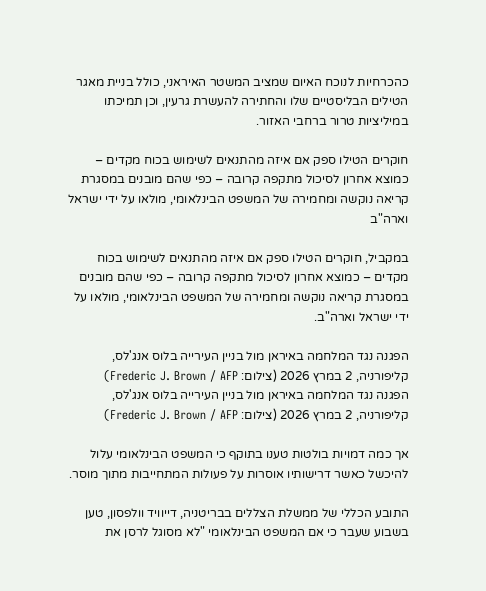כהכרחיות לנוכח האיום שמציב המשטר האיראני, כולל בניית מאגר הטילים הבליסטיים שלו והחתירה להעשרת גרעין, וכן תמיכתו במיליציות טרור ברחבי האזור.

חוקרים הטילו ספק אם איזה מהתנאים לשימוש בכוח מקדים – כמוצא אחרון לסיכול מתקפה קרובה – כפי שהם מובנים במסגרת קריאה נוקשה ומחמירה של המשפט הבינלאומי, מולאו על ידי ישראל וארה"ב

במקביל, חוקרים הטילו ספק אם איזה מהתנאים לשימוש בכוח מקדים – כמוצא אחרון לסיכול מתקפה קרובה – כפי שהם מובנים במסגרת קריאה נוקשה ומחמירה של המשפט הבינלאומי, מולאו על ידי ישראל וארה"ב.

הפגנה נגד המלחמה באיראן מול בניין העירייה בלוס אנג'לס, קליפורניה, 2 במרץ 2026 (צילום: Frederic J. Brown / AFP)
הפגנה נגד המלחמה באיראן מול בניין העירייה בלוס אנג'לס, קליפורניה, 2 במרץ 2026 (צילום: Frederic J. Brown / AFP)

אך כמה דמויות בולטות טענו בתוקף כי המשפט הבינלאומי עלול להיכשל כאשר דרישותיו אוסרות על פעולות המתחייבות מתוך מוסר.

התובע הכללי של ממשלת הצללים בבריטניה, דייוויד וולפסון, טען בשבוע שעבר כי אם המשפט הבינלאומי "לא מסוגל לרסן את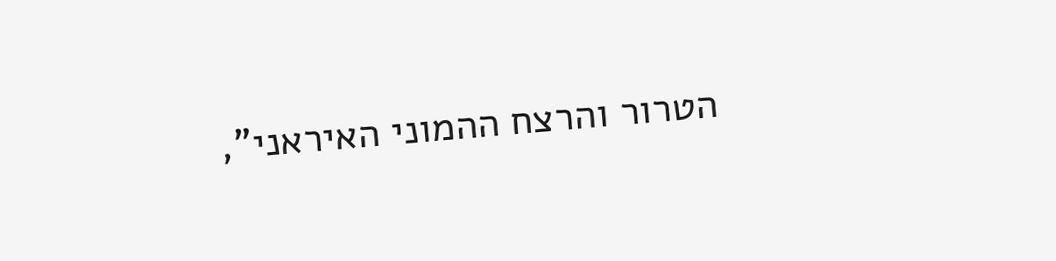הטרור והרצח ההמוני האיראני",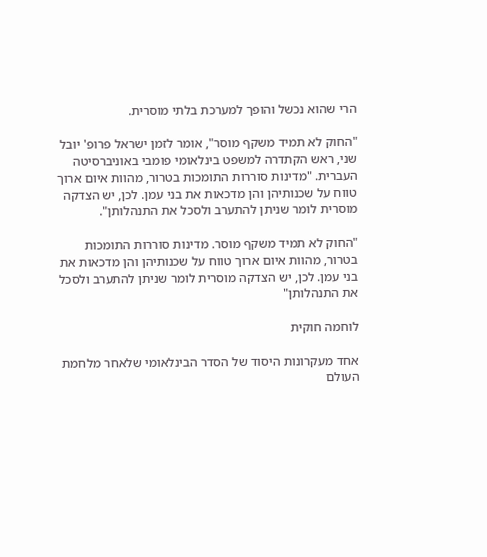הרי שהוא נכשל והופך למערכת בלתי מוסרית.

"החוק לא תמיד משקף מוסר", אומר לזמן ישראל פרופ' יובל שני, ראש הקתדרה למשפט בינלאומי פומבי באוניברסיטה העברית. "מדינות סוררות התומכות בטרור, מהוות איום ארוך טווח על שכנותיהן והן מדכאות את בני עמן. לכן, יש הצדקה מוסרית לומר שניתן להתערב ולסכל את התנהלותן".

"החוק לא תמיד משקף מוסר. מדינות סוררות התומכות בטרור, מהוות איום ארוך טווח על שכנותיהן והן מדכאות את בני עמן. לכן, יש הצדקה מוסרית לומר שניתן להתערב ולסכל את התנהלותן"

לוחמה חוקית

אחד מעקרונות היסוד של הסדר הבינלאומי שלאחר מלחמת העולם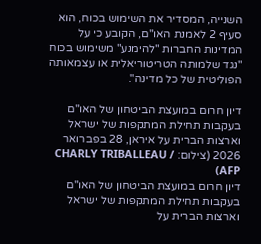השנייה, המסדיר את השימוש בכוח, הוא סעיף 2 לאמנת האו"ם, הקובע כי על המדינות החברות "להימנע" משימוש בכוח "נגד שלמותה הטריטוריאלית או עצמאותה הפוליטית של כל מדינה".

דיון חרום במועצת הביטחון של האו"ם בעקבות תחילת המתקפות של ישראל וארצות הברית על איראן, 28 בפברואר 2026 (צילום: CHARLY TRIBALLEAU / AFP)
דיון חרום במועצת הביטחון של האו"ם בעקבות תחילת המתקפות של ישראל וארצות הברית על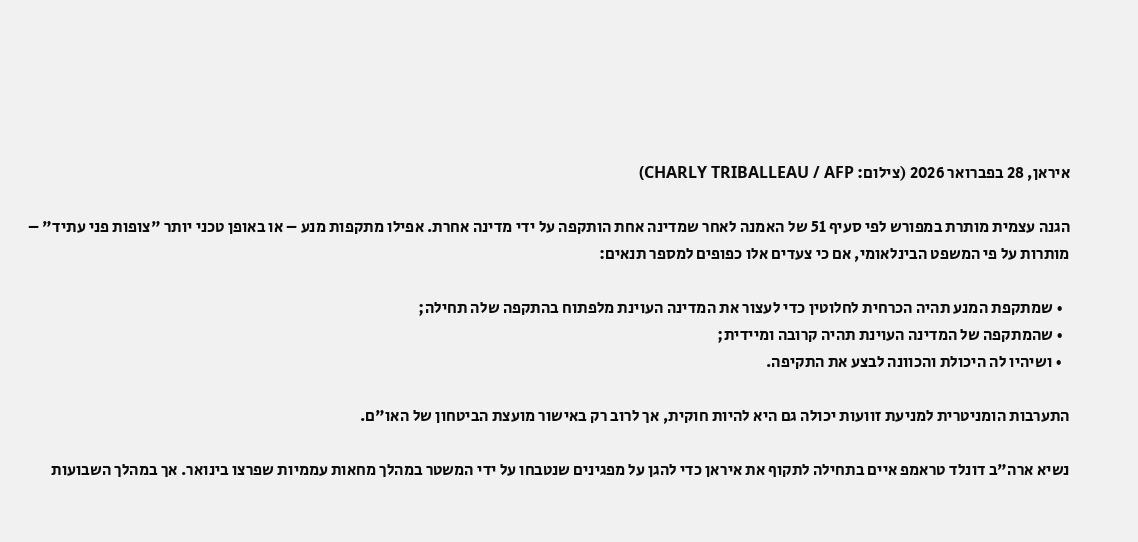איראן, 28 בפברואר 2026 (צילום: CHARLY TRIBALLEAU / AFP)

הגנה עצמית מותרת במפורש לפי סעיף 51 של האמנה לאחר שמדינה אחת הותקפה על ידי מדינה אחרת. אפילו מתקפות מנע – או באופן טכני יותר "צופות פני עתיד" – מותרות על פי המשפט הבינלאומי, אם כי צעדים אלו כפופים למספר תנאים:

  • שמתקפת המנע תהיה הכרחית לחלוטין כדי לעצור את המדינה העוינת מלפתוח בהתקפה שלה תחילה;
  • שהמתקפה של המדינה העוינת תהיה קרובה ומיידית;
  • ושיהיו לה היכולת והכוונה לבצע את התקיפה.

התערבות הומניטרית למניעת זוועות יכולה גם היא להיות חוקית, אך לרוב רק באישור מועצת הביטחון של האו"ם.

נשיא ארה"ב דונלד טראמפ איים בתחילה לתקוף את איראן כדי להגן על מפגינים שנטבחו על ידי המשטר במהלך מחאות עממיות שפרצו בינואר. אך במהלך השבועות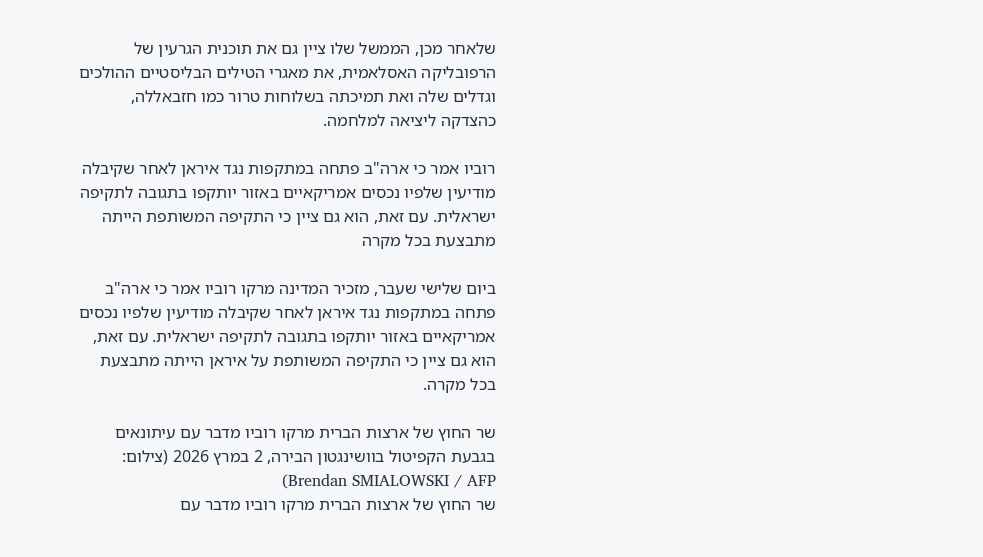שלאחר מכן, הממשל שלו ציין גם את תוכנית הגרעין של הרפובליקה האסלאמית, את מאגרי הטילים הבליסטיים ההולכים וגדלים שלה ואת תמיכתה בשלוחות טרור כמו חזבאללה, כהצדקה ליציאה למלחמה.

רוביו אמר כי ארה"ב פתחה במתקפות נגד איראן לאחר שקיבלה מודיעין שלפיו נכסים אמריקאיים באזור יותקפו בתגובה לתקיפה ישראלית. עם זאת, הוא גם ציין כי התקיפה המשותפת הייתה מתבצעת בכל מקרה

ביום שלישי שעבר, מזכיר המדינה מרקו רוביו אמר כי ארה"ב פתחה במתקפות נגד איראן לאחר שקיבלה מודיעין שלפיו נכסים אמריקאיים באזור יותקפו בתגובה לתקיפה ישראלית. עם זאת, הוא גם ציין כי התקיפה המשותפת על איראן הייתה מתבצעת בכל מקרה.

שר החוץ של ארצות הברית מרקו רוביו מדבר עם עיתונאים בגבעת הקפיטול בוושינגטון הבירה, 2 במרץ 2026 (צילום: Brendan SMIALOWSKI / AFP)
שר החוץ של ארצות הברית מרקו רוביו מדבר עם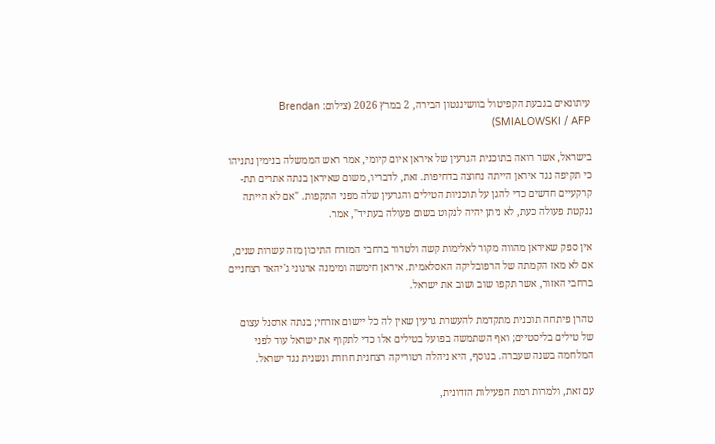עיתונאים בגבעת הקפיטול בוושינגטון הבירה, 2 במרץ 2026 (צילום: Brendan SMIALOWSKI / AFP)

בישראל, אשר רואה בתוכנית הגרעין של איראן איום קיומי, אמר ראש הממשלה בנימין נתניהו כי תקיפה נגד איראן הייתה נחוצה בדחיפות. זאת, לדבריו, משום שאיראן בנתה אתרים תת-קרקעיים חדשים כדי להגן על תוכניות הטילים והגרעין שלה מפני התקפות. "אם לא הייתה ננקטת פעולה כעת, לא ניתן יהיה לנקוט בשום פעולה בעתיד", אמר.

אין ספק שאיראן מהווה מקור לאלימות קשה ולטרור ברחבי המזרח התיכון מזה עשרות שנים, אם לא מאז הקמתה של הרפובליקה האסלאמית. איראן חימשה ומימנה ארגוני ג'יהאד רצחניים ברחבי האזור, אשר תקפו שוב ושוב את ישראל.

טהרן פיתחה תוכנית מתקדמת להעשרת גרעין שאין לה כל יישום אזרחי; בנתה ארסנל עצום של טילים בליסטיים; ואף השתמשה בפועל בטילים אלו כדי לתקוף את ישראל עוד לפני המלחמה בשנה שעברה. בנוסף, היא ניהלה רטוריקה רצחנית חוזרת ונשנית נגד ישראל.

עם זאת, ולמרות רמת הפעילות הזדונית,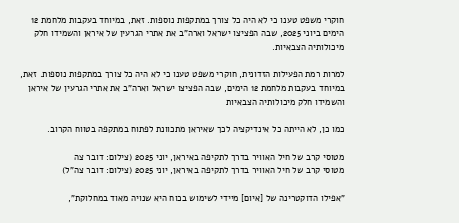חוקרי משפט טענו כי לא היה כל צורך במתקפות נוספות. זאת, במיוחד בעקבות מלחמת 12 הימים ביוני 2025, שבה הפציצו ישראל וארה"ב את אתרי הגרעין של איראן והשמידו חלק מיכולותיה הצבאיות.

למרות רמת הפעילות הזדונית, חוקרי משפט טענו כי לא היה כל צורך במתקפות נוספות. זאת, במיוחד בעקבות מלחמת 12 הימים, שבה הפציצו ישראל וארה"ב את אתרי הגרעין של איראן והשמידו חלק מיכולותיה הצבאיות

כמו כן, לא הייתה כל אינדיקציה לכך שאיראן מתכוונת לפתוח במתקפה בטווח הקרוב.

מטוסי קרב של חיל האוויר בדרך לתקיפה באיראן, יוני 2025 (צילום: דובר צה
מטוסי קרב של חיל האוויר בדרך לתקיפה באיראן, יוני 2025 (צילום: דובר צה"ל)

"אפילו הדוקטרינה של [איום] מיידי לשימוש בכוח היא שנויה מאוד במחלוקת",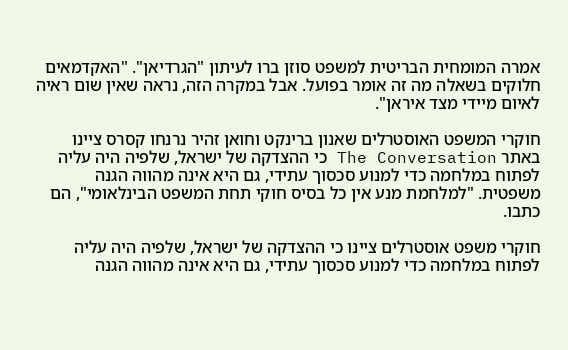אמרה המומחית הבריטית למשפט סוזן ברו לעיתון "הגרדיאן". "האקדמאים חלוקים בשאלה מה זה אומר בפועל. אבל במקרה הזה, נראה שאין שום ראיה לאיום מיידי מצד איראן".

חוקרי המשפט האוסטרלים שאנון ברינקט וחואן זהיר נרנחו קסרס ציינו באתר The Conversation כי ההצדקה של ישראל, שלפיה היה עליה לפתוח במלחמה כדי למנוע סכסוך עתידי, גם היא אינה מהווה הגנה משפטית. "למלחמת מנע אין כל בסיס חוקי תחת המשפט הבינלאומי", הם כתבו.

חוקרי משפט אוסטרלים ציינו כי ההצדקה של ישראל, שלפיה היה עליה לפתוח במלחמה כדי למנוע סכסוך עתידי, גם היא אינה מהווה הגנה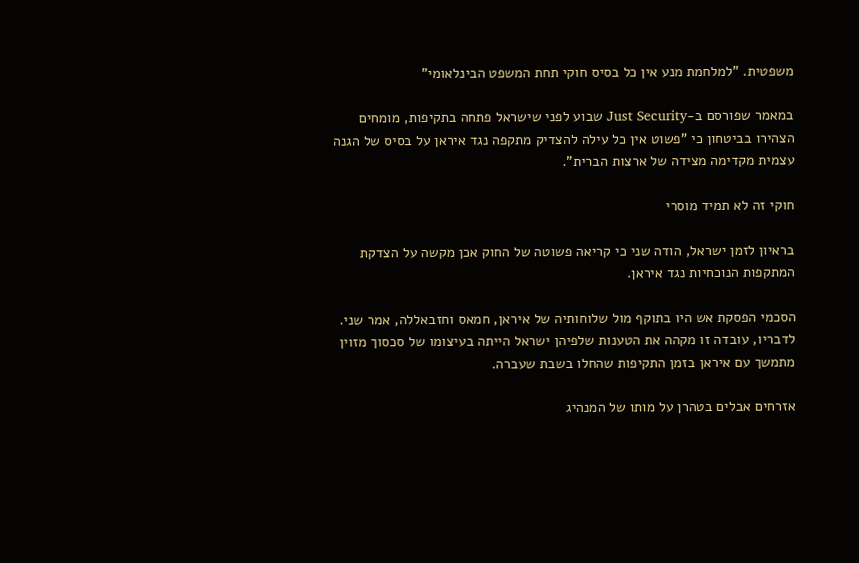משפטית. "למלחמת מנע אין כל בסיס חוקי תחת המשפט הבינלאומי"

במאמר שפורסם ב-Just Security שבוע לפני שישראל פתחה בתקיפות, מומחים הצהירו בביטחון כי "פשוט אין כל עילה להצדיק מתקפה נגד איראן על בסיס של הגנה עצמית מקדימה מצידה של ארצות הברית".

חוקי זה לא תמיד מוסרי

בראיון לזמן ישראל, הודה שני כי קריאה פשוטה של החוק אכן מקשה על הצדקת המתקפות הנוכחיות נגד איראן.

הסכמי הפסקת אש היו בתוקף מול שלוחותיה של איראן, חמאס וחזבאללה, אמר שני. לדבריו, עובדה זו מקהה את הטענות שלפיהן ישראל הייתה בעיצומו של סכסוך מזוין מתמשך עם איראן בזמן התקיפות שהחלו בשבת שעברה.

אזרחים אבלים בטהרן על מותו של המנהיג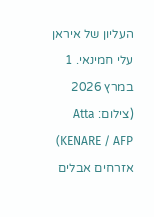העליון של איראן עלי חמינאי. 1 במרץ 2026 (צילום: Atta KENARE / AFP)
אזרחים אבלים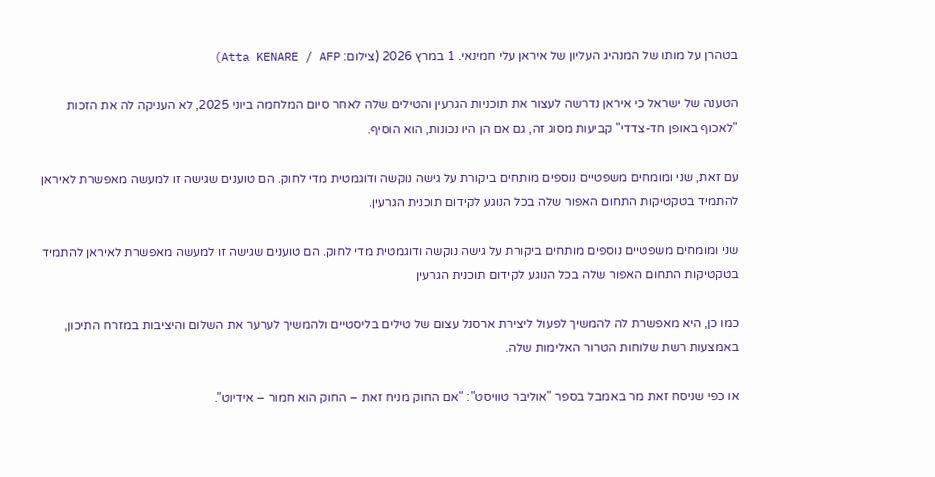בטהרן על מותו של המנהיג העליון של איראן עלי חמינאי. 1 במרץ 2026 (צילום: Atta KENARE / AFP)

הטענה של ישראל כי איראן נדרשה לעצור את תוכניות הגרעין והטילים שלה לאחר סיום המלחמה ביוני 2025, לא העניקה לה את הזכות "לאכוף באופן חד-צדדי" קביעות מסוג זה, גם אם הן היו נכונות, הוא הוסיף.

עם זאת, שני ומומחים משפטיים נוספים מותחים ביקורת על גישה נוקשה ודוגמטית מדי לחוק. הם טוענים שגישה זו למעשה מאפשרת לאיראן להתמיד בטקטיקות התחום האפור שלה בכל הנוגע לקידום תוכנית הגרעין.

שני ומומחים משפטיים נוספים מותחים ביקורת על גישה נוקשה ודוגמטית מדי לחוק. הם טוענים שגישה זו למעשה מאפשרת לאיראן להתמיד בטקטיקות התחום האפור שלה בכל הנוגע לקידום תוכנית הגרעין

כמו כן, היא מאפשרת לה להמשיך לפעול ליצירת ארסנל עצום של טילים בליסטיים ולהמשיך לערער את השלום והיציבות במזרח התיכון, באמצעות רשת שלוחות הטרור האלימות שלה.

או כפי שניסח זאת מר באמבל בספר "אוליבר טוויסט": "אם החוק מניח זאת – החוק הוא חמור – אידיוט".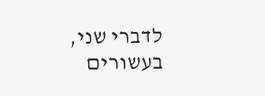לדברי שני, בעשורים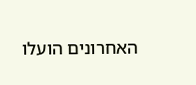האחרונים הועלו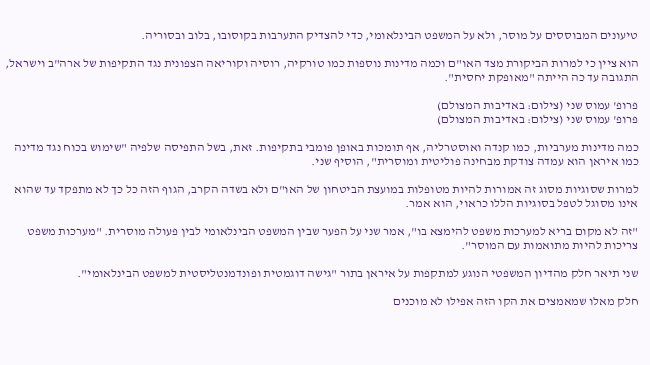טיעונים המבוססים על מוסר, ולא על המשפט הבינלאומי, כדי להצדיק התערבות בקוסובו, בלוב ובסוריה.

הוא ציין כי למרות הביקורת מצד האו"ם וכמה מדינות נוספות כמו טורקיה, רוסיה וקוריאה הצפונית נגד התקיפות של ארה"ב וישראל, התגובה עד כה הייתה "מאופקת יחסית".

פרופ' עמוס שני (צילום: באדיבות המצולם)
פרופ' עמוס שני (צילום: באדיבות המצולם)

כמה מדינות מערביות, כמו קנדה ואוסטרליה, אף תומכות באופן פומבי בתקיפות. זאת, בשל התפיסה שלפיה "שימוש בכוח נגד מדינה כמו איראן הוא עמדה צודקת מבחינה פוליטית ומוסרית", הוסיף שני.

למרות שסוגיות מסוג זה אמורות להיות מטופלות במועצת הביטחון של האו"ם ולא בשדה הקרב, הגוף הזה כל כך לא מתפקד עד שהוא אינו מסוגל לטפל בסוגיות הללו כראוי, הוא אמר.

"זה לא מקום בריא למערכות משפט להימצא בו", אמר שני על הפער שבין המשפט הבינלאומי לבין פעולה מוסרית. "מערכות משפט צריכות להיות מתואמות עם המוסר".

שני תיאר חלק מהדיון המשפטי הנוגע למתקפות על איראן בתור "גישה דוגמטית ופונדמנטליסטית למשפט הבינלאומי".

חלק מאלו שמאמצים את הקו הזה אפילו לא מוכנים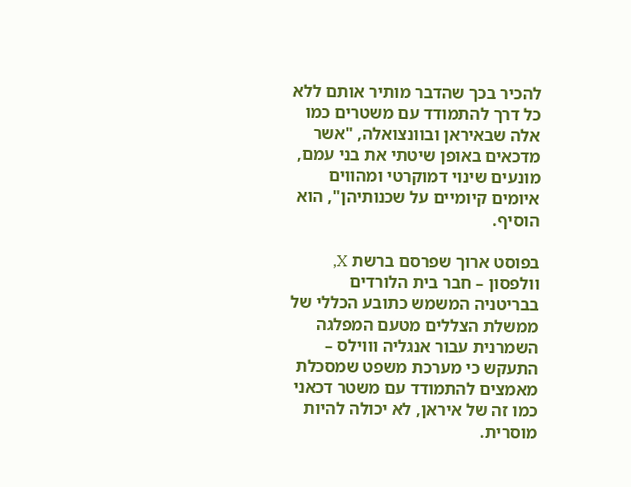להכיר בכך שהדבר מותיר אותם ללא כל דרך להתמודד עם משטרים כמו אלה שבאיראן ובוונצואלה, "אשר מדכאים באופן שיטתי את בני עמם, מונעים שינוי דמוקרטי ומהווים איומים קיומיים על שכנותיהן", הוא הוסיף.

בפוסט ארוך שפרסם ברשת X, וולפסון – חבר בית הלורדים בבריטניה המשמש כתובע הכללי של ממשלת הצללים מטעם המפלגה השמרנית עבור אנגליה וווילס – התעקש כי מערכת משפט שמסכלת מאמצים להתמודד עם משטר דכאני כמו זה של איראן, לא יכולה להיות מוסרית.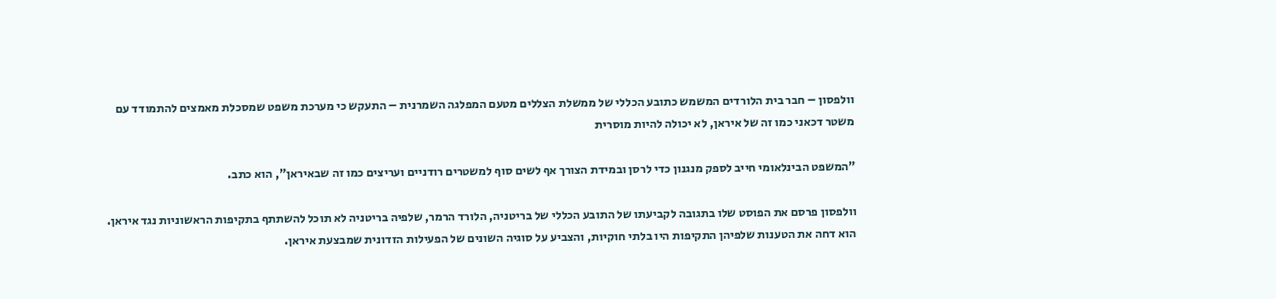וולפסון – חבר בית הלורדים המשמש כתובע הכללי של ממשלת הצללים מטעם המפלגה השמרנית – התעקש כי מערכת משפט שמסכלת מאמצים להתמודד עם משטר דכאני כמו זה של איראן, לא יכולה להיות מוסרית

"המשפט הבינלאומי חייב לספק מנגנון כדי לרסן ובמידת הצורך אף לשים סוף למשטרים רודניים ועריצים כמו זה שבאיראן", הוא כתב.

וולפסון פרסם את הפוסט שלו בתגובה לקביעתו של התובע הכללי של בריטניה, הלורד הרמר, שלפיה בריטניה לא תוכל להשתתף בתקיפות הראשוניות נגד איראן. הוא דחה את הטענות שלפיהן התקיפות היו בלתי חוקיות, והצביע על סוגיה השונים של הפעילות הזדונית שמבצעת איראן.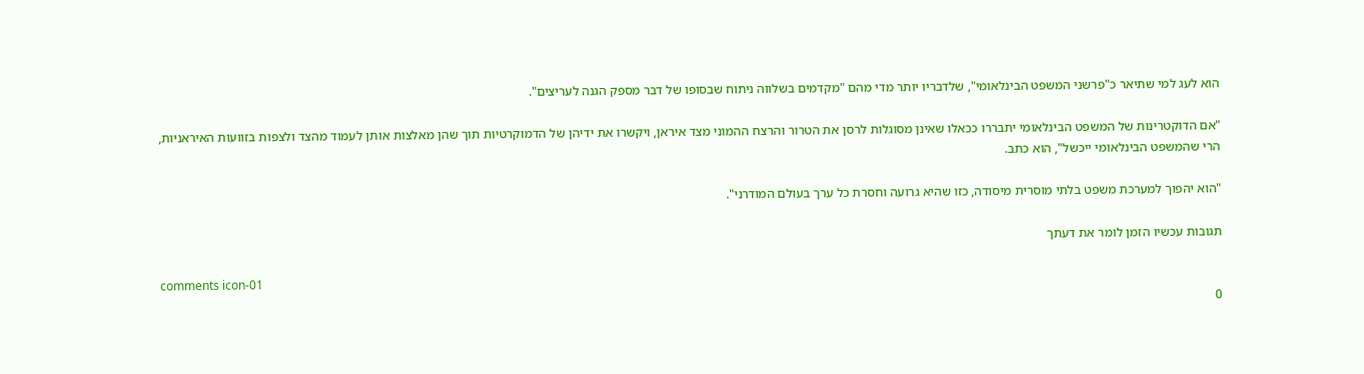הוא לעג למי שתיאר כ"פרשני המשפט הבינלאומי", שלדבריו יותר מדי מהם "מקדמים בשלווה ניתוח שבסופו של דבר מספק הגנה לעריצים".

"אם הדוקטרינות של המשפט הבינלאומי יתבררו ככאלו שאינן מסוגלות לרסן את הטרור והרצח ההמוני מצד איראן, ויקשרו את ידיהן של הדמוקרטיות תוך שהן מאלצות אותן לעמוד מהצד ולצפות בזוועות האיראניות, הרי שהמשפט הבינלאומי ייכשל", הוא כתב.

"הוא יהפוך למערכת משפט בלתי מוסרית מיסודה, כזו שהיא גרועה וחסרת כל ערך בעולם המודרני".

תגובות עכשיו הזמן לומר את דעתך

comments icon-01
0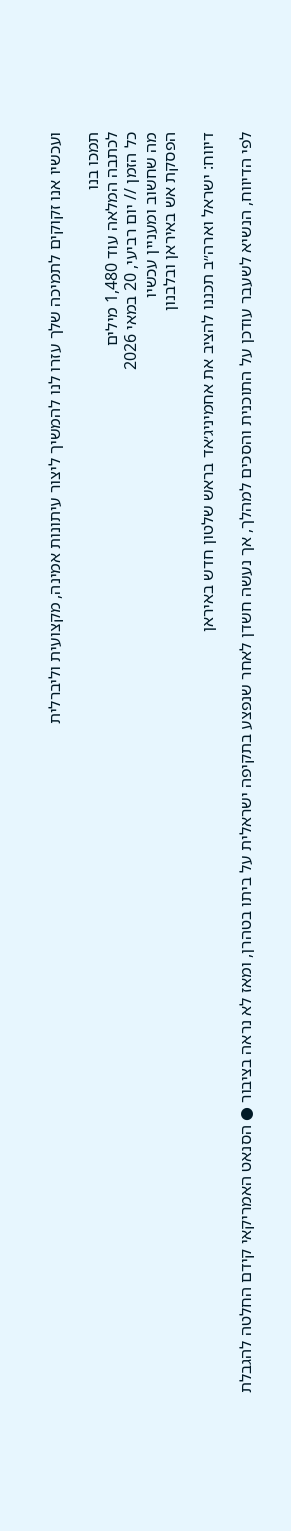ועכשיו אנו זקוקים לתמיכה שלך עזרו לנו להמשיך ליצור עיתונות אמינה, מקצועית וליברלית

תמכו בנו
לכתבה המלאה עוד 1,480 מילים
כל הזמן // יום רביעי, 20 במאי 2026
מה שחשוב ומעניין עכשיו
הפסקת אש באיראן ובלבנון

דיווח: ישראל וארה״ב תכננו להציב את אחמיניג׳אד בראש שלטון חדש באיראן

לפי הדיווח, הנשיא לשעבר עודכן על התוכנית והסכים למהלך, אך נעשה חשדן לאחר שנפצע בתקיפה ישראלית על ביתו בטהרן, ומאז לא נראה בציבור ● הסנאט האמריקאי קידם החלטה להגבלת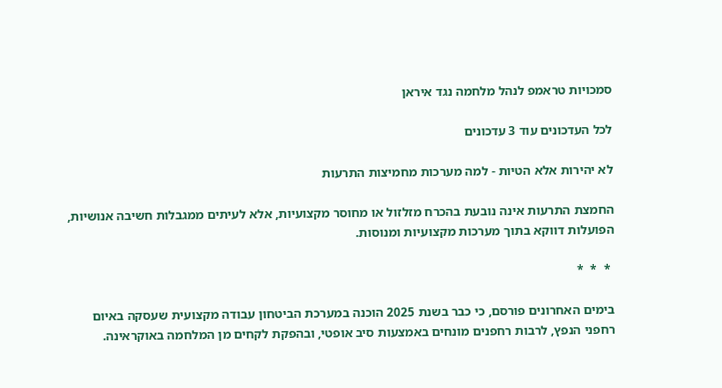סמכויות טראמפ לנהל מלחמה נגד איראן

לכל העדכונים עוד 3 עדכונים

לא יהירות אלא הטיות - למה מערכות מחמיצות התרעות

החמצת התרעות אינה נובעת בהכרח מזלזול או מחוסר מקצועיות, אלא לעיתים ממגבלות חשיבה אנושיות, הפועלות דווקא בתוך מערכות מקצועיות ומנוסות.

 *  *  *

בימים האחרונים פורסם, כי כבר בשנת 2025 הוכנה במערכת הביטחון עבודה מקצועית שעסקה באיום רחפני הנפץ, לרבות רחפנים מונחים באמצעות סיב אופטי, ובהפקת לקחים מן המלחמה באוקראינה.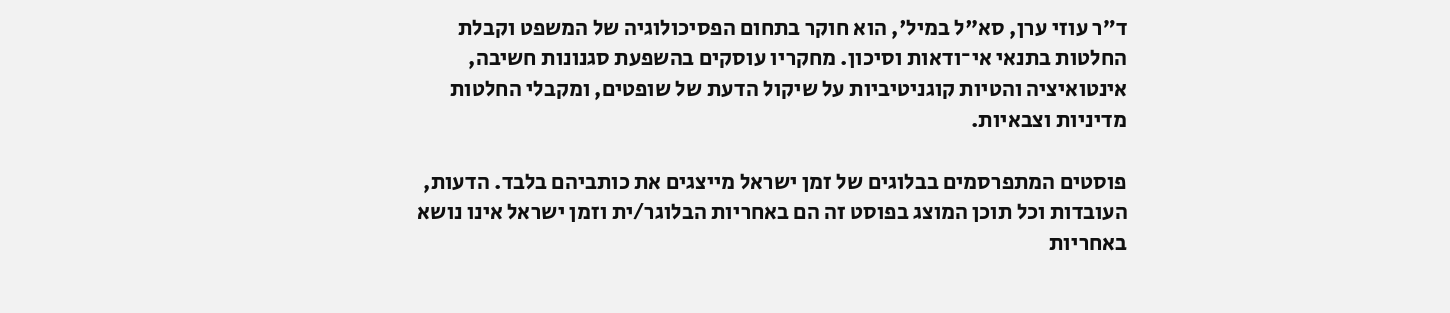ד״ר עוזי ערן, סא"ל במיל', הוא חוקר בתחום הפסיכולוגיה של המשפט וקבלת החלטות בתנאי אי־ודאות וסיכון. מחקריו עוסקים בהשפעת סגנונות חשיבה, אינטואיציה והטיות קוגניטיביות על שיקול הדעת של שופטים, ומקבלי החלטות מדיניות וצבאיות.

פוסטים המתפרסמים בבלוגים של זמן ישראל מייצגים את כותביהם בלבד. הדעות, העובדות וכל תוכן המוצג בפוסט זה הם באחריות הבלוגר/ית וזמן ישראל אינו נושא באחריות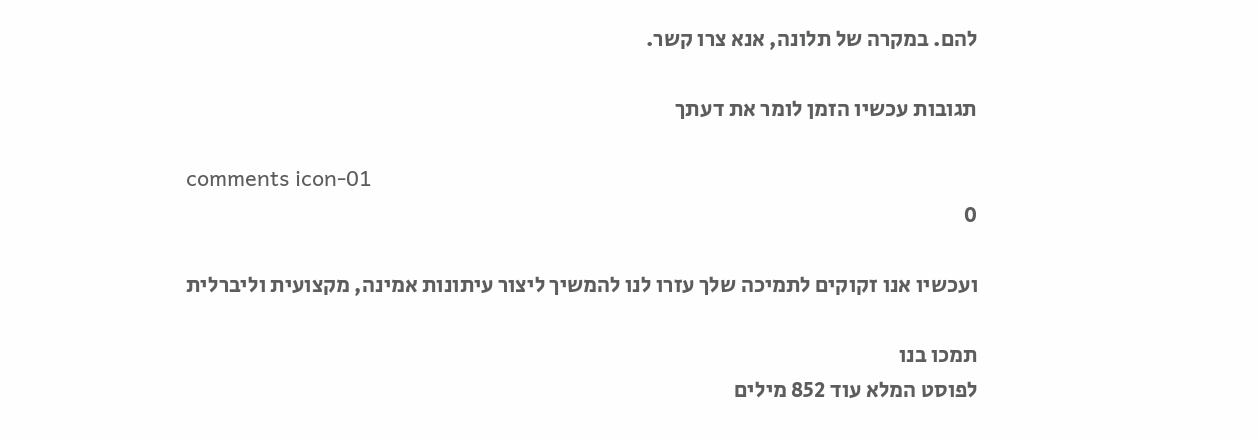להם. במקרה של תלונה, אנא צרו קשר.

תגובות עכשיו הזמן לומר את דעתך

comments icon-01
0

ועכשיו אנו זקוקים לתמיכה שלך עזרו לנו להמשיך ליצור עיתונות אמינה, מקצועית וליברלית

תמכו בנו
לפוסט המלא עוד 852 מילים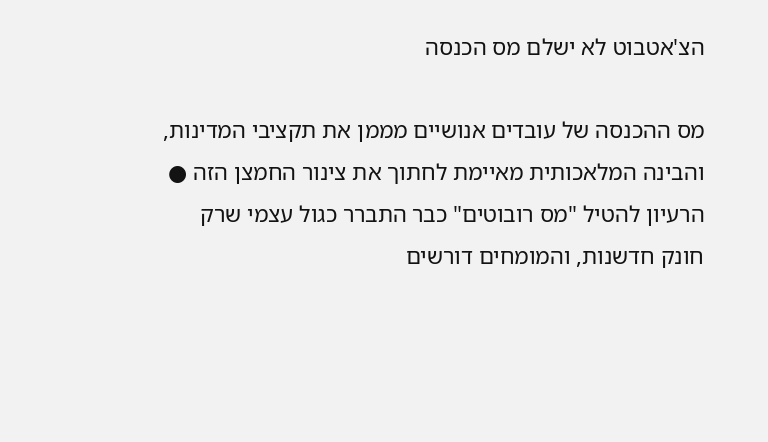הצ'אטבוט לא ישלם מס הכנסה

מס ההכנסה של עובדים אנושיים מממן את תקציבי המדינות, והבינה המלאכותית מאיימת לחתוך את צינור החמצן הזה ● הרעיון להטיל "מס רובוטים" כבר התברר כגול עצמי שרק חונק חדשנות, והמומחים דורשים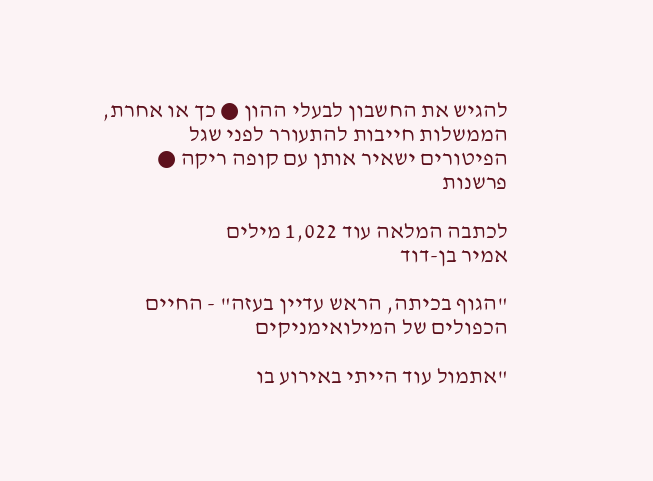להגיש את החשבון לבעלי ההון ● כך או אחרת, הממשלות חייבות להתעורר לפני שגל הפיטורים ישאיר אותן עם קופה ריקה ● פרשנות

לכתבה המלאה עוד 1,022 מילים
אמיר בן-דוד

"הגוף בכיתה, הראש עדיין בעזה" - החיים הכפולים של המילואימניקים

"אתמול עוד הייתי באירוע בו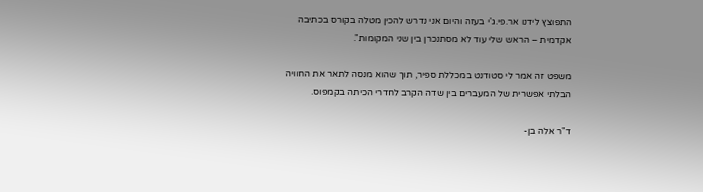התפוצץ לידנו אר.פי.ג'י בעזה והיום אני נדרש להכין מטלה בקורס בכתיבה אקדמית – הראש שלי עוד לא מסתנכרן בין שני המקומות".

משפט זה אמר לי סטודנט במכללת ספיר, תוך שהוא מנסה לתאר את החוויה הבלתי אפשרית של המעברים בין שדה הקרב לחדרי הכיתה בקמפוס.

ד"ר אלה בן-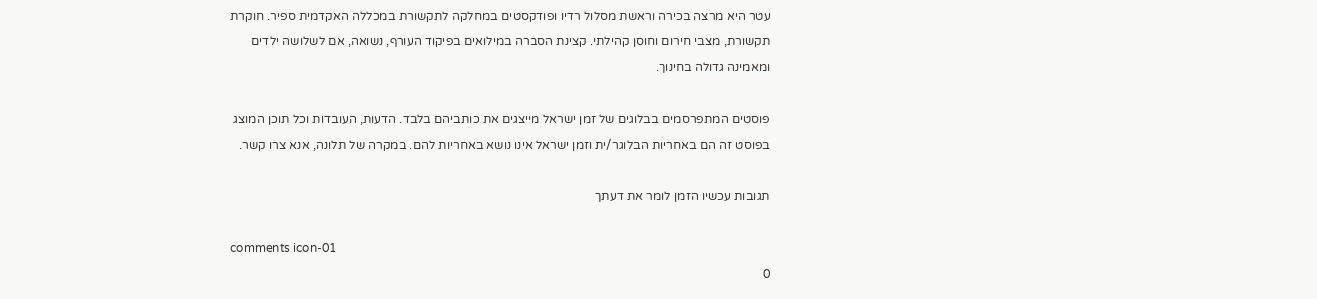עטר היא מרצה בכירה וראשת מסלול רדיו ופודקסטים במחלקה לתקשורת במכללה האקדמית ספיר. חוקרת תקשורת, מצבי חירום וחוסן קהילתי. קצינת הסברה במילואים בפיקוד העורף, נשואה, אם לשלושה ילדים ומאמינה גדולה בחינוך.

פוסטים המתפרסמים בבלוגים של זמן ישראל מייצגים את כותביהם בלבד. הדעות, העובדות וכל תוכן המוצג בפוסט זה הם באחריות הבלוגר/ית וזמן ישראל אינו נושא באחריות להם. במקרה של תלונה, אנא צרו קשר.

תגובות עכשיו הזמן לומר את דעתך

comments icon-01
0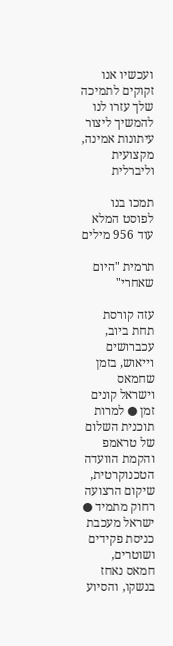ועכשיו אנו זקוקים לתמיכה שלך עזרו לנו להמשיך ליצור עיתונות אמינה, מקצועית וליברלית

תמכו בנו
לפוסט המלא עוד 956 מילים

תרמית "היום שאחרי"

עזה קורסת תחת ביוב, עכברושים וייאוש, בזמן שחמאס וישראל קונים זמן ● למרות תוכנית השלום של טראמפ והקמת הוועדה הטכנוקרטית, שיקום הרצועה רחוק מתמיד ● ישראל מעכבת כניסת פקידים ושוטרים, חמאס נאחז בנשקו, והסיוע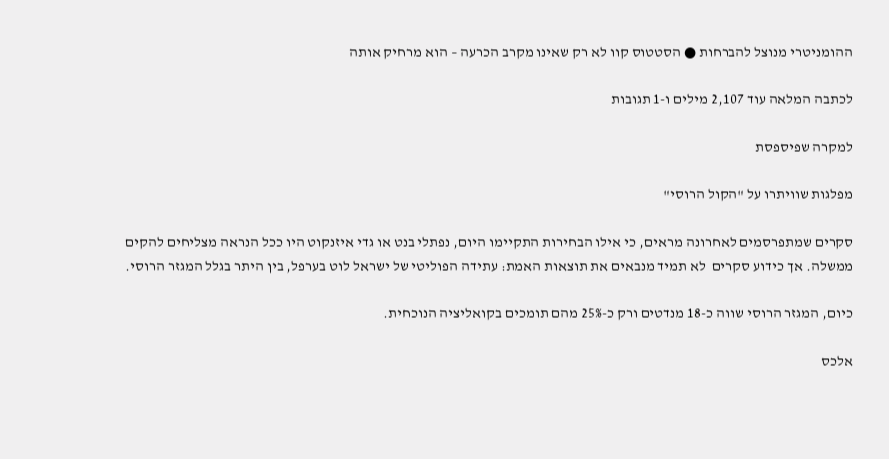ההומניטרי מנוצל להברחות ● הסטטוס קוו לא רק שאינו מקרב הכרעה – הוא מרחיק אותה

לכתבה המלאה עוד 2,107 מילים ו-1 תגובות

למקרה שפיספסת

מפלגות שוויתרו על "הקול הרוסי"

סקרים שמתפרסמים לאחרונה מראים, כי אילו הבחירות התקיימו היום, נפתלי בנט או גדי איזנקוט היו ככל הנראה מצליחים להקים ממשלה. אך כידוע סקרים  לא תמיד מנבאים את תוצאות האמת: עתידה הפוליטי של ישראל לוט בערפל, בין היתר בגלל המגזר הרוסי.

כיום, המגזר הרוסי שווה כ-18 מנדטים ורק כ-25% מהם תומכים בקואליציה הנוכחית.

אלכס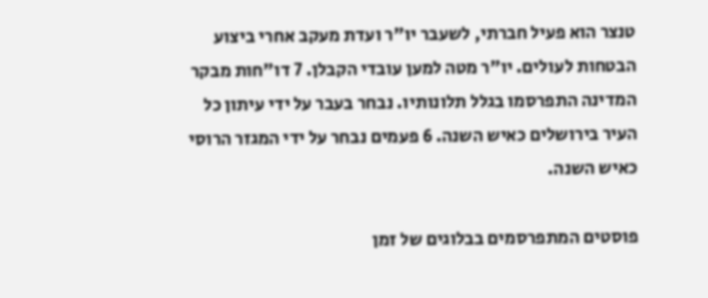טנצר הוא פעיל חברתי, לשעבר יו"ר ועדת מעקב אחרי ביצוע הבטחות לעולים. יו"ר מטה למען עובדי הקבלן. 7 דו"חות מבקר המדינה התפרסמו בגלל תלונותיו. נבחר בעבר על ידי עיתון כל העיר בירושלים כאיש השנה. 6 פעמים נבחר על ידי המגזר הרוסי כאיש השנה.

פוסטים המתפרסמים בבלוגים של זמן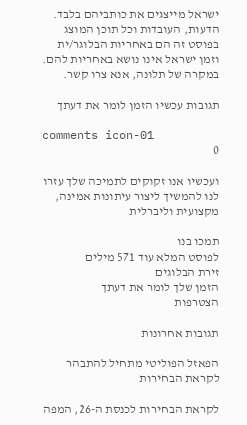ישראל מייצגים את כותביהם בלבד. הדעות, העובדות וכל תוכן המוצג בפוסט זה הם באחריות הבלוגר/ית וזמן ישראל אינו נושא באחריות להם. במקרה של תלונה, אנא צרו קשר.

תגובות עכשיו הזמן לומר את דעתך

comments icon-01
0

ועכשיו אנו זקוקים לתמיכה שלך עזרו לנו להמשיך ליצור עיתונות אמינה, מקצועית וליברלית

תמכו בנו
לפוסט המלא עוד 571 מילים
זירת הבלוגים
הזמן שלך לומר את דעתך
הצטרפות

תגובות אחרונות

הפאזל הפוליטי מתחיל להתבהר לקראת הבחירות

לקראת הבחירות לכנסת ה-26, המפה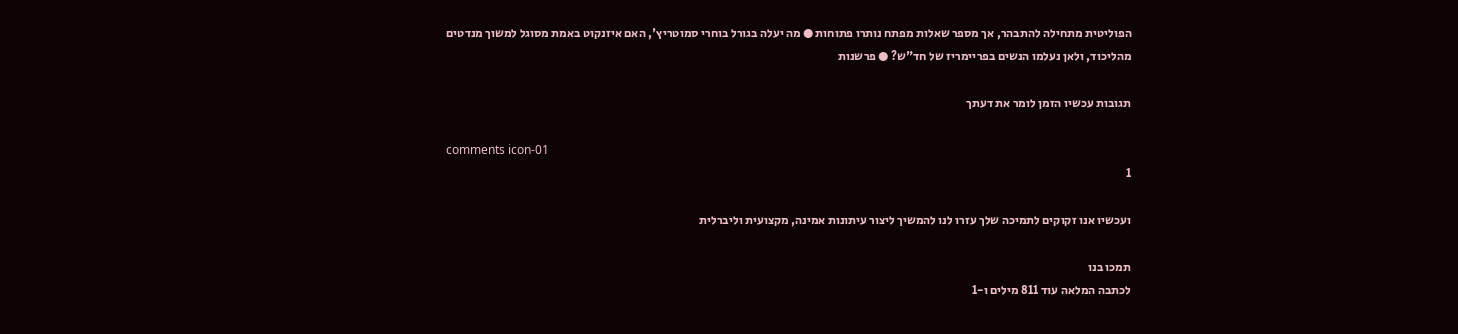הפוליטית מתחילה להתבהר, אך מספר שאלות מפתח נותרו פתוחות ● מה יעלה בגורל בוחרי סמוטריץ', האם איזנקוט באמת מסוגל למשוך מנדטים מהליכוד, ולאן נעלמו הנשים בפריימריז של חד"ש? ● פרשנות

תגובות עכשיו הזמן לומר את דעתך

comments icon-01
1

ועכשיו אנו זקוקים לתמיכה שלך עזרו לנו להמשיך ליצור עיתונות אמינה, מקצועית וליברלית

תמכו בנו
לכתבה המלאה עוד 811 מילים ו-1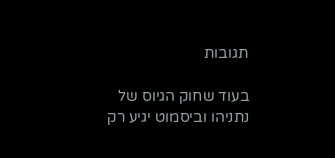תגובות

בעוד שחוק הגיוס של נתניהו וביסמוט יגיע רק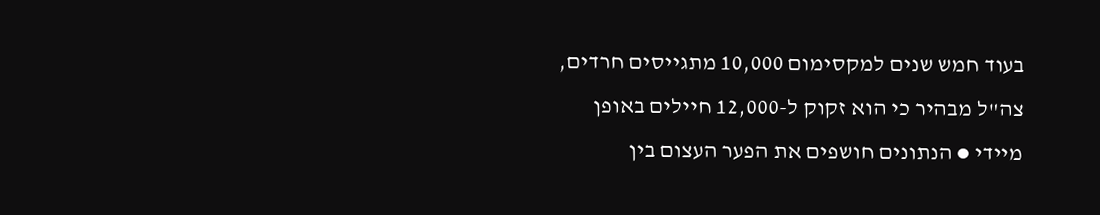בעוד חמש שנים למקסימום 10,000 מתגייסים חרדים, צה"ל מבהיר כי הוא זקוק ל-12,000 חיילים באופן מיידי ● הנתונים חושפים את הפער העצום בין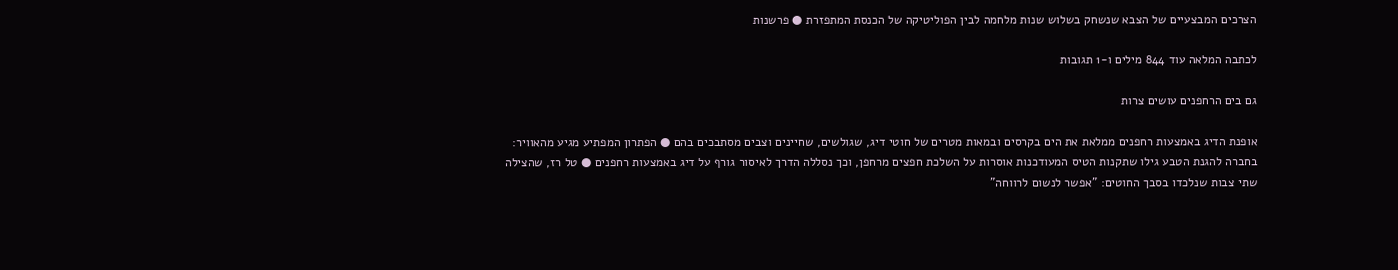הצרכים המבצעיים של הצבא שנשחק בשלוש שנות מלחמה לבין הפוליטיקה של הכנסת המתפזרת ● פרשנות

לכתבה המלאה עוד 844 מילים ו-1 תגובות

גם בים הרחפנים עושים צרות

אופנת הדיג באמצעות רחפנים ממלאת את הים בקרסים ובמאות מטרים של חוטי דיג, שגולשים, שחיינים וצבים מסתבכים בהם ● הפתרון המפתיע מגיע מהאוויר: בחברה להגנת הטבע גילו שתקנות הטיס המעודכנות אוסרות על השלכת חפצים מרחפן, וכך נסללה הדרך לאיסור גורף על דיג באמצעות רחפנים ● טל רז, שהצילה שתי צבות שנלכדו בסבך החוטים: "אפשר לנשום לרווחה"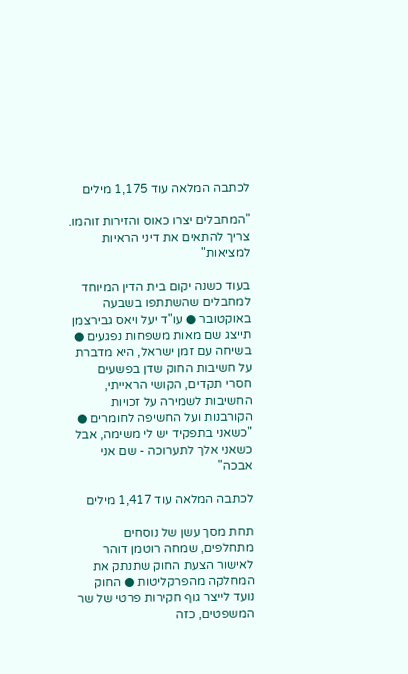לכתבה המלאה עוד 1,175 מילים

"המחבלים יצרו כאוס והזירות זוהמו. צריך להתאים את דיני הראיות למציאות"

בעוד כשנה יקום בית הדין המיוחד למחבלים שהשתתפו בשבעה באוקטובר ● עו"ד יעל ויאס גבירצמן תייצג שם מאות משפחות נפגעים ● בשיחה עם זמן ישראל, היא מדברת על חשיבות החוק שדן בפשעים חסרי תקדים, הקושי הראייתי, החשיבות לשמירה על זכויות הקורבנות ועל החשיפה לחומרים ● "כשאני בתפקיד יש לי משימה, אבל כשאני אלך לתערוכה - שם אני אבכה"

לכתבה המלאה עוד 1,417 מילים

תחת מסך עשן של נוסחים מתחלפים, שמחה רוטמן דוהר לאישור הצעת החוק שתנתק את המחלקה מהפרקליטות ● החוק נועד לייצר גוף חקירות פרטי של שר המשפטים, כזה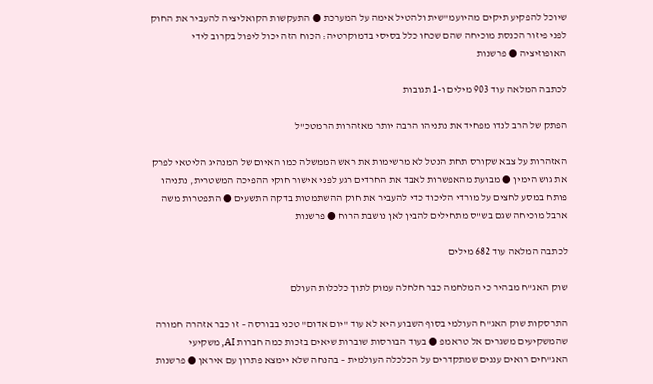שיוכל להפקיע תיקים מהיועמ"שית ולהטיל אימה על המערכת ● התעקשות הקואליציה להעביר את החוק לפני פיזור הכנסת מוכיחה שהם שכחו כלל בסיסי בדמוקרטיה: הכוח הזה יכול ליפול בקרוב לידי האופוזיציה ● פרשנות

לכתבה המלאה עוד 903 מילים ו-1 תגובות

הפתק של הרב לנדו מפחיד את נתניהו הרבה יותר מאזהרות הרמטכ"ל

האזהרות על צבא שקורס תחת הנטל לא מרשימות את ראש הממשלה כמו האיום של המנהיג הליטאי לפרק את גוש הימין ● מבועת מהאפשרות לאבד את החרדים רגע לפני אישור חוקי ההפיכה המשטרית, נתניהו פותח במסע לחצים על מורדי הליכוד כדי להעביר את חוק ההשתמטות בדקה התשעים ● התפטרות משה ארבל מוכיחה שגם בש"ס מתחילים להבין לאן נושבת הרוח ● פרשנות

לכתבה המלאה עוד 682 מילים

שוק האג"ח מבהיר כי המלחמה כבר חלחלה עמוק לתוך כלכלות העולם

התרסקות שוק האג"ח העולמי בסוף השבוע היא לא עוד "יום אדום" טכני בבורסה – זו כבר אזהרה חמורה שהמשקיעים משגרים אל טראמפ ● בעוד הבורסות שוברות שיאים בזכות כמה חברות AI, משקיעי האג"חים רואים עננים שמתקדרים על הכלכלה העולמית – בהנחה שלא יימצא פתרון עם איראן ● פרשנות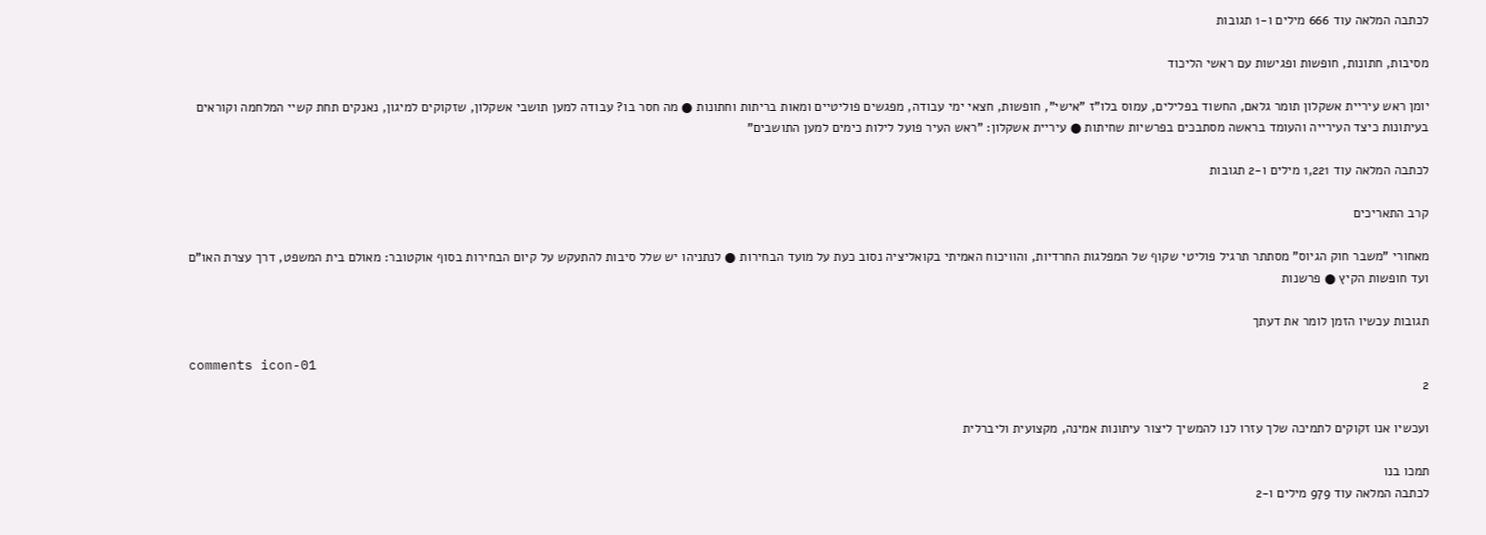לכתבה המלאה עוד 666 מילים ו-1 תגובות

מסיבות, חתונות, חופשות ופגישות עם ראשי הליכוד

יומן ראש עיריית אשקלון תומר גלאם, החשוד בפלילים, עמוס בלו"ז "אישי", חופשות, חצאי ימי עבודה, מפגשים פוליטיים ומאות בריתות וחתונות ● מה חסר בו? עבודה למען תושבי אשקלון, שזקוקים למיגון, נאנקים תחת קשיי המלחמה וקוראים בעיתונות כיצד העירייה והעומד בראשה מסתבכים בפרשיות שחיתות ● עיריית אשקלון: "ראש העיר פועל לילות כימים למען התושבים"

לכתבה המלאה עוד 1,221 מילים ו-2 תגובות

קרב התאריכים

מאחורי "משבר חוק הגיוס" מסתתר תרגיל פוליטי שקוף של המפלגות החרדיות, והוויכוח האמיתי בקואליציה נסוב כעת על מועד הבחירות ● לנתניהו יש שלל סיבות להתעקש על קיום הבחירות בסוף אוקטובר: מאולם בית המשפט, דרך עצרת האו"ם ועד חופשות הקיץ ● פרשנות

תגובות עכשיו הזמן לומר את דעתך

comments icon-01
2

ועכשיו אנו זקוקים לתמיכה שלך עזרו לנו להמשיך ליצור עיתונות אמינה, מקצועית וליברלית

תמכו בנו
לכתבה המלאה עוד 979 מילים ו-2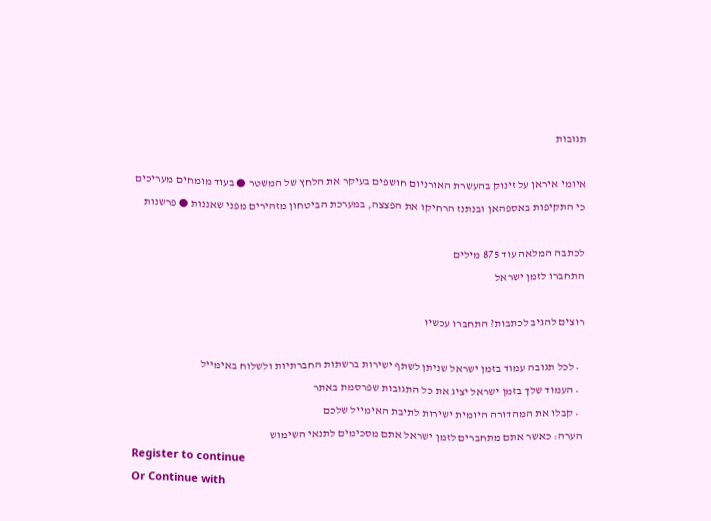תגובות

איומי איראן על זינוק בהעשרת האורניום חושפים בעיקר את הלחץ של המשטר ● בעוד מומחים מעריכים כי התקיפות באספהאן ובנתנז הרחיקו את הפצצה, במערכת הביטחון מזהירים מפני שאננות ● פרשנות

לכתבה המלאה עוד 875 מילים
התחברו לזמן ישראל

רוצים להגיב לכתבות? התחברו עכשיו

  • לכל תגובה עמוד בזמן ישראל שניתן לשתף ישירות ברשתות החברתיות ולשלוח באימייל
  • העמוד שלך בזמן ישראל יציג את כל התגובות שפרסמת באתר
  • קבלו את המהדורה היומית ישירות לתיבת האימייל שלכם
הערה: כאשר אתם מתחברים לזמן ישראל אתם מסכימים לתנאי השימוש
Register to continue
Or Continue with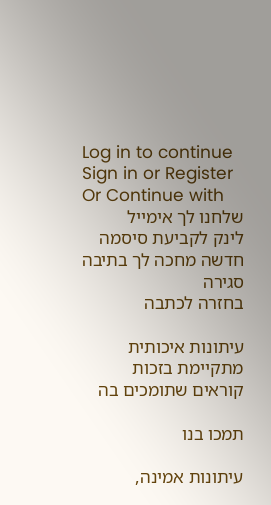Log in to continue
Sign in or Register
Or Continue with
שלחנו לך אימייל
לינק לקביעת סיסמה חדשה מחכה לך בתיבה
סגירה
בחזרה לכתבה

עיתונות איכותית מתקיימת בזכות קוראים שתומכים בה

תמכו בנו

עיתונות אמינה,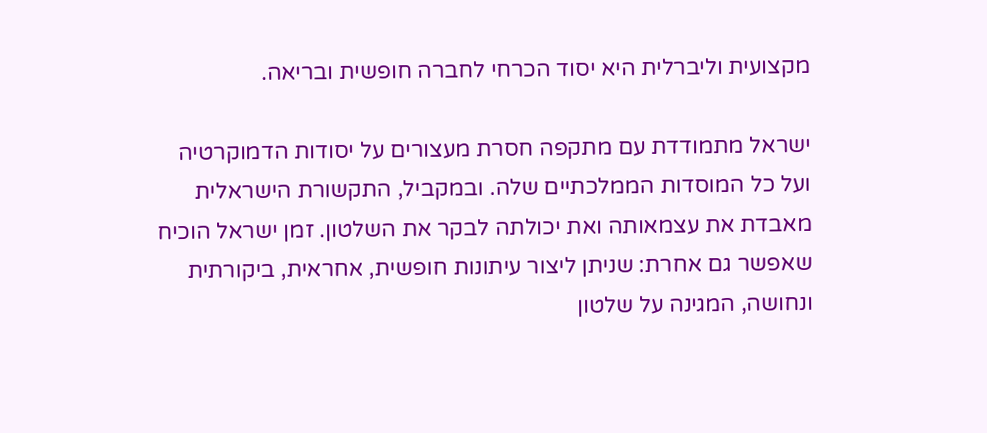מקצועית וליברלית היא יסוד הכרחי לחברה חופשית ובריאה.

ישראל מתמודדת עם מתקפה חסרת מעצורים על יסודות הדמוקרטיה ועל כל המוסדות הממלכתיים שלה. ובמקביל, התקשורת הישראלית מאבדת את עצמאותה ואת יכולתה לבקר את השלטון. זמן ישראל הוכיח שאפשר גם אחרת: שניתן ליצור עיתונות חופשית, אחראית, ביקורתית ונחושה, המגינה על שלטון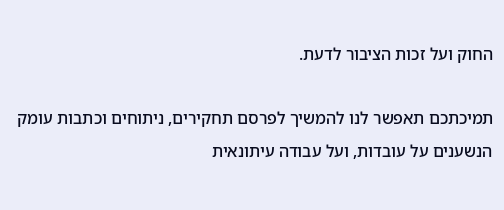החוק ועל זכות הציבור לדעת.

תמיכתכם תאפשר לנו להמשיך לפרסם תחקירים, ניתוחים וכתבות עומק הנשענים על עובדות, ועל עבודה עיתונאית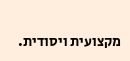מקצועית ויסודית.